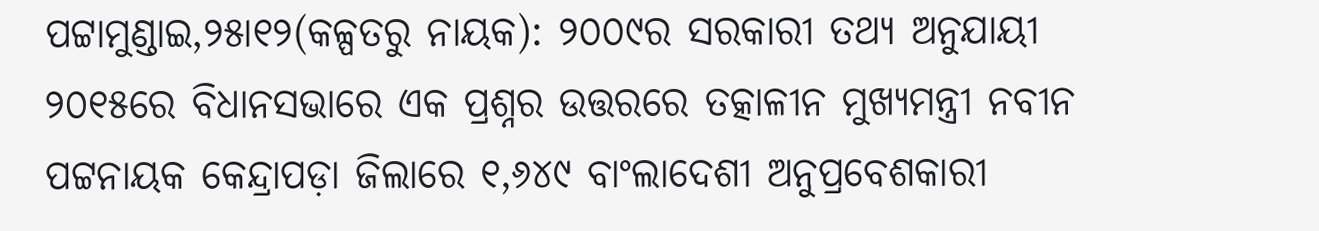ପଟ୍ଟାମୁଣ୍ଡାଇ,୨୫ା୧୨(କଳ୍ପତରୁ ନାୟକ): ୨୦୦୯ର ସରକାରୀ ତଥ୍ୟ ଅନୁଯାୟୀ ୨୦୧୫ରେ ବିଧାନସଭାରେ ଏକ ପ୍ରଶ୍ନର ଉତ୍ତରରେ ତତ୍କାଳୀନ ମୁଖ୍ୟମନ୍ତ୍ରୀ ନବୀନ ପଟ୍ଟନାୟକ କେନ୍ଦ୍ରାପଡ଼ା ଜିଲାରେ ୧,୬୪୯ ବାଂଲାଦେଶୀ ଅନୁପ୍ରବେଶକାରୀ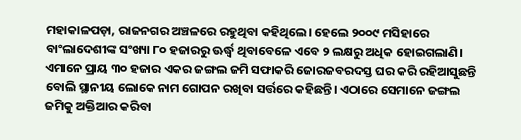ମହାକାଳପଡ଼ା, ରାଜନଗର ଅଞ୍ଚଳରେ ରହୁଥିବା କହିଥିଲେ। ହେଲେ ୨୦୦୯ ମସିହାରେ ବାଂଲାଦେଶୀଙ୍କ ସଂଖ୍ୟା ୮୦ ହଜାରରୁ ଊର୍ଦ୍ଧ୍ୱ ଥିବାବେଳେ ଏବେ ୨ ଲକ୍ଷରୁ ଅଧିକ ହୋଇଗଲାଣି। ଏମାନେ ପ୍ରାୟ ୩୦ ହଜାର ଏକର ଜଙ୍ଗଲ ଜମି ସଫାକରି ଜୋରଜବରଦସ୍ତ ଘର କରି ରହିଆସୁଛନ୍ତି ବୋଲି ସ୍ଥାନୀୟ ଲୋକେ ନାମ ଗୋପନ ରଖିବା ସର୍ତ୍ତରେ କହିଛନ୍ତି। ଏଠାରେ ସେମାନେ ଜଙ୍ଗଲ ଜମିକୁ ଅକ୍ତିଆର କରିବା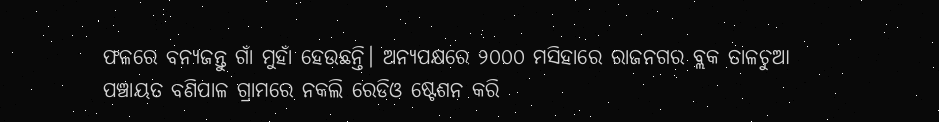ଫଳରେ ବନ୍ୟଜନ୍ତୁ ଗାଁ ମୁହାଁ ହେଉଛନ୍ତି। ଅନ୍ୟପକ୍ଷରେ ୨୦୦୦ ମସିହାରେ ରାଜନଗର ବ୍ଲକ ତାଳଚୁଆ ପଞ୍ଚାୟତ ବଣିପାଳ ଗ୍ରାମରେ ନକଲି ରେଡିଓ ଷ୍ଟେଶନ କରି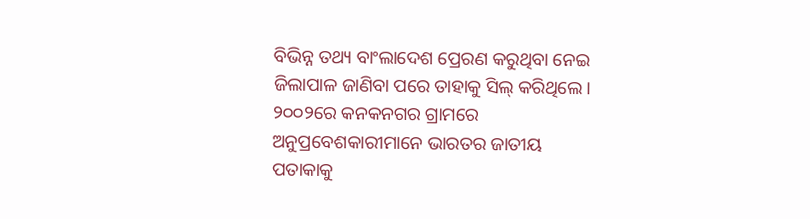ବିଭିନ୍ନ ତଥ୍ୟ ବାଂଲାଦେଶ ପ୍ରେରଣ କରୁଥିବା ନେଇ ଜିଲାପାଳ ଜାଣିବା ପରେ ତାହାକୁ ସିଲ୍ କରିଥିଲେ। ୨୦୦୨ରେ କନକନଗର ଗ୍ରାମରେ ଅନୁପ୍ରବେଶକାରୀମାନେ ଭାରତର ଜାତୀୟ ପତାକାକୁ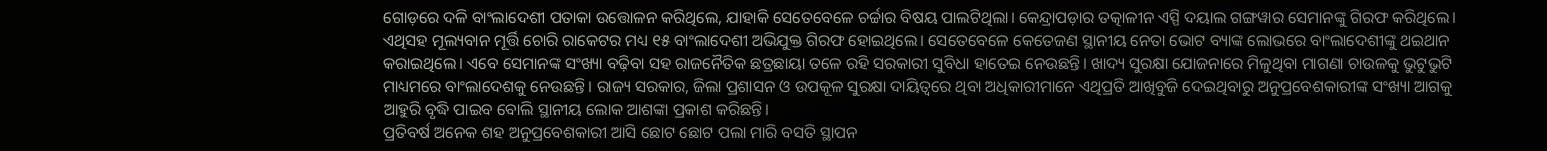ଗୋଡ଼ରେ ଦଳି ବାଂଲାଦେଶୀ ପତାକା ଉତ୍ତୋଳନ କରିଥିଲେ, ଯାହାକି ସେତେବେଳେ ଚର୍ଚ୍ଚାର ବିଷୟ ପାଲଟିଥିଲା। କେନ୍ଦ୍ରାପଡ଼ାର ତତ୍କାଳୀନ ଏସ୍ପି ଦୟାଲ ଗଙ୍ଗୱାର ସେମାନଙ୍କୁ ଗିରଫ କରିଥିଲେ। ଏଥିସହ ମୂଲ୍ୟବାନ ମୂର୍ତ୍ତି ଚୋରି ରାକେଟର ମଧ୍ୟ ୧୫ ବାଂଲାଦେଶୀ ଅଭିଯୁକ୍ତ ଗିରଫ ହୋଇଥିଲେ। ସେତେବେଳେ କେତେଜଣ ସ୍ଥାନୀୟ ନେତା ଭୋଟ ବ୍ୟାଙ୍କ ଲୋଭରେ ବାଂଲାଦେଶୀଙ୍କୁ ଥଇଥାନ କରାଇଥିଲେ। ଏବେ ସେମାନଙ୍କ ସଂଖ୍ୟା ବଢ଼ିବା ସହ ରାଜନୈତିକ ଛତ୍ରଛାୟା ତଳେ ରହି ସରକାରୀ ସୁବିଧା ହାତେଇ ନେଉଛନ୍ତି। ଖାଦ୍ୟ ସୁରକ୍ଷା ଯୋଜନାରେ ମିଳୁଥିବା ମାଗଣା ଚାଉଳକୁ ଭୁଟୁଭୁଟି ମାଧ୍ୟମରେ ବାଂଲାଦେଶକୁ ନେଉଛନ୍ତି। ରାଜ୍ୟ ସରକାର, ଜିଲା ପ୍ରଶାସନ ଓ ଉପକୂଳ ସୁରକ୍ଷା ଦାୟିତ୍ୱରେ ଥିବା ଅଧିକାରୀମାନେ ଏଥିପ୍ରତି ଆଖିବୁଜି ଦେଇଥିବାରୁ ଅନୁପ୍ରବେଶକାରୀଙ୍କ ସଂଖ୍ୟା ଆଗକୁ ଆହୁରି ବୃଦ୍ଧି ପାଇବ ବୋଲି ସ୍ଥାନୀୟ ଲୋକ ଆଶଙ୍କା ପ୍ରକାଶ କରିଛନ୍ତି।
ପ୍ରତିବର୍ଷ ଅନେକ ଶହ ଅନୁପ୍ରବେଶକାରୀ ଆସି ଛୋଟ ଛୋଟ ପଲା ମାରି ବସତି ସ୍ଥାପନ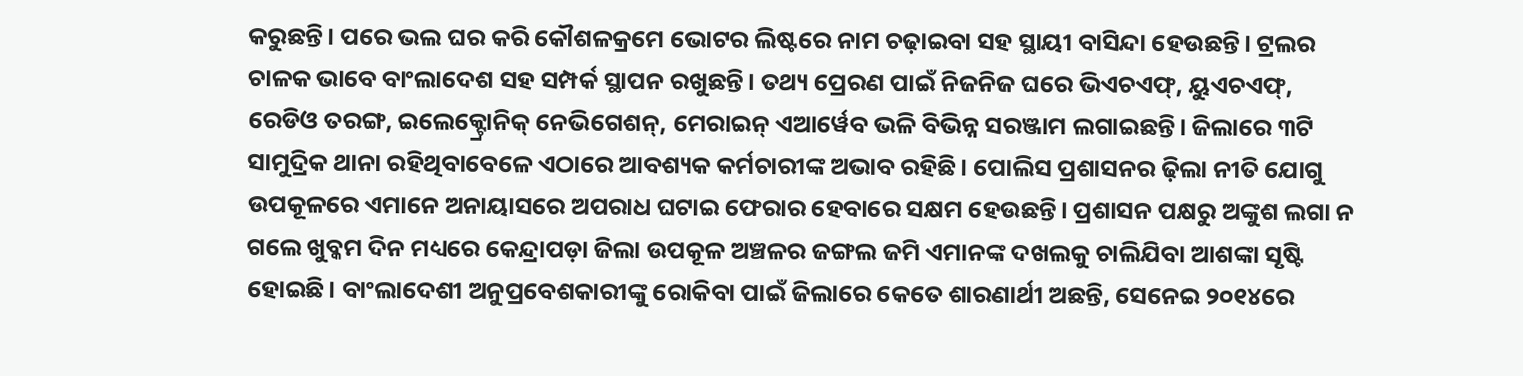କରୁଛନ୍ତି। ପରେ ଭଲ ଘର କରି କୌଶଳକ୍ରମେ ଭୋଟର ଲିଷ୍ଟରେ ନାମ ଚଢ଼ାଇବା ସହ ସ୍ଥାୟୀ ବାସିନ୍ଦା ହେଉଛନ୍ତି। ଟ୍ରଲର ଚାଳକ ଭାବେ ବାଂଲାଦେଶ ସହ ସମ୍ପର୍କ ସ୍ଥାପନ ରଖୁଛନ୍ତି। ତଥ୍ୟ ପ୍ରେରଣ ପାଇଁ ନିଜନିଜ ଘରେ ଭିଏଚଏଫ୍, ୟୁଏଚଏଫ୍, ରେଡିଓ ତରଙ୍ଗ, ଇଲେକ୍ଟ୍ରୋନିକ୍ ନେଭିଗେଶନ୍, ମେରାଇନ୍ ଏଆର୍ୱେବ ଭଳି ବିଭିନ୍ନ ସରଞ୍ଜାମ ଲଗାଇଛନ୍ତି। ଜିଲାରେ ୩ଟି ସାମୁଦ୍ରିକ ଥାନା ରହିଥିବାବେଳେ ଏଠାରେ ଆବଶ୍ୟକ କର୍ମଚାରୀଙ୍କ ଅଭାବ ରହିଛି। ପୋଲିସ ପ୍ରଶାସନର ଢ଼ିଲା ନୀତି ଯୋଗୁ ଉପକୂଳରେ ଏମାନେ ଅନାୟାସରେ ଅପରାଧ ଘଟାଇ ଫେରାର ହେବାରେ ସକ୍ଷମ ହେଉଛନ୍ତି। ପ୍ରଶାସନ ପକ୍ଷରୁ ଅଙ୍କୁଶ ଲଗା ନ ଗଲେ ଖୁବ୍କମ ଦିନ ମଧ୍ୟରେ କେନ୍ଦ୍ରାପଡ଼ା ଜିଲା ଉପକୂଳ ଅଞ୍ଚଳର ଜଙ୍ଗଲ ଜମି ଏମାନଙ୍କ ଦଖଲକୁ ଚାଲିଯିବା ଆଶଙ୍କା ସୃଷ୍ଟି ହୋଇଛି। ବାଂଲାଦେଶୀ ଅନୁପ୍ରବେଶକାରୀଙ୍କୁ ରୋକିବା ପାଇଁ ଜିଲାରେ କେତେ ଶାରଣାର୍ଥୀ ଅଛନ୍ତି, ସେନେଇ ୨୦୧୪ରେ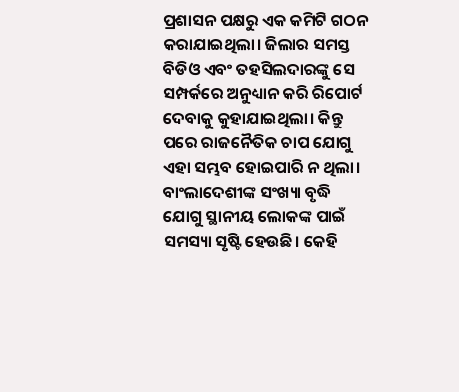ପ୍ରଶାସନ ପକ୍ଷରୁ ଏକ କମିଟି ଗଠନ କରାଯାଇଥିଲା। ଜିଲାର ସମସ୍ତ ବିଡିଓ ଏବଂ ତହସିଲଦାରଙ୍କୁ ସେ ସମ୍ପର୍କରେ ଅନୁଧ୍ୟାନ କରି ରିପୋର୍ଟ ଦେବାକୁ କୁହାଯାଇଥିଲା। କିନ୍ତୁ ପରେ ରାଜନୈତିକ ଚାପ ଯୋଗୁ ଏହା ସମ୍ଭବ ହୋଇପାରି ନ ଥିଲା। ବାଂଲାଦେଶୀଙ୍କ ସଂଖ୍ୟା ବୃଦ୍ଧି ଯୋଗୁ ସ୍ଥାନୀୟ ଲୋକଙ୍କ ପାଇଁ ସମସ୍ୟା ସୃଷ୍ଟି ହେଉଛି। କେହି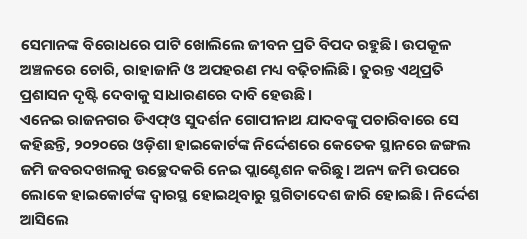ସେମାନଙ୍କ ବିରୋଧରେ ପାଟି ଖୋଲିଲେ ଜୀବନ ପ୍ରତି ବିପଦ ରହୁଛି। ଉପକୂଳ ଅଞ୍ଚଳରେ ଚୋରି, ରାହାଜାନି ଓ ଅପହରଣ ମଧ୍ୟ ବଢ଼ିଚାଲିଛି। ତୁରନ୍ତ ଏଥିପ୍ରତି ପ୍ରଶାସନ ଦୃଷ୍ଟି ଦେବାକୁ ସାଧାରଣରେ ଦାବି ହେଉଛି।
ଏନେଇ ରାଜନଗର ଡିଏଫ୍ଓ ସୁଦର୍ଶନ ଗୋପୀନାଥ ଯାଦବଙ୍କୁ ପଚାରିବାରେ ସେ କହିଛନ୍ତି, ୨୦୨୦ରେ ଓଡ଼ିଶା ହାଇକୋର୍ଟଙ୍କ ନିର୍ଦ୍ଦେଶରେ କେତେକ ସ୍ଥାନରେ ଜଙ୍ଗଲ ଜମି ଜବରଦଖଲକୁ ଉଚ୍ଛେଦକରି ନେଇ ପ୍ଲାଣ୍ଟେଶନ କରିଛୁ। ଅନ୍ୟ ଜମି ଉପରେ ଲୋକେ ହାଇକୋର୍ଟଙ୍କ ଦ୍ୱାରସ୍ଥ ହୋଇଥିବାରୁ ସ୍ଥଗିତାଦେଶ ଜାରି ହୋଇଛି। ନିର୍ଦ୍ଦେଶ ଆସିଲେ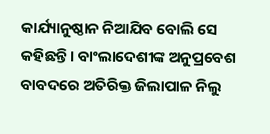କାର୍ଯ୍ୟାନୁଷ୍ଠାନ ନିଆଯିବ ବୋଲି ସେ କହିଛନ୍ତି। ବାଂଲାଦେଶୀଙ୍କ ଅନୁପ୍ରବେଶ ବାବଦରେ ଅତିରିକ୍ତ ଜିଲାପାଳ ନିଲୁ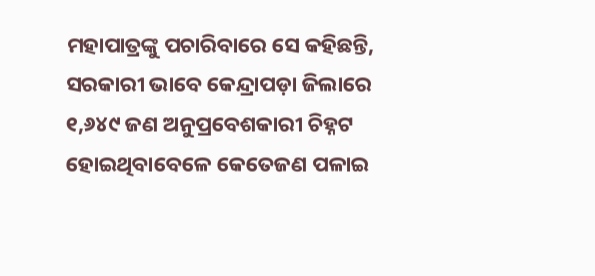ମହାପାତ୍ରଙ୍କୁ ପଚାରିବାରେ ସେ କହିଛନ୍ତି, ସରକାରୀ ଭାବେ କେନ୍ଦ୍ରାପଡ଼ା ଜିଲାରେ ୧,୬୪୯ ଜଣ ଅନୁପ୍ରବେଶକାରୀ ଚିହ୍ନଟ ହୋଇଥିବାବେଳେ କେତେଜଣ ପଳାଇ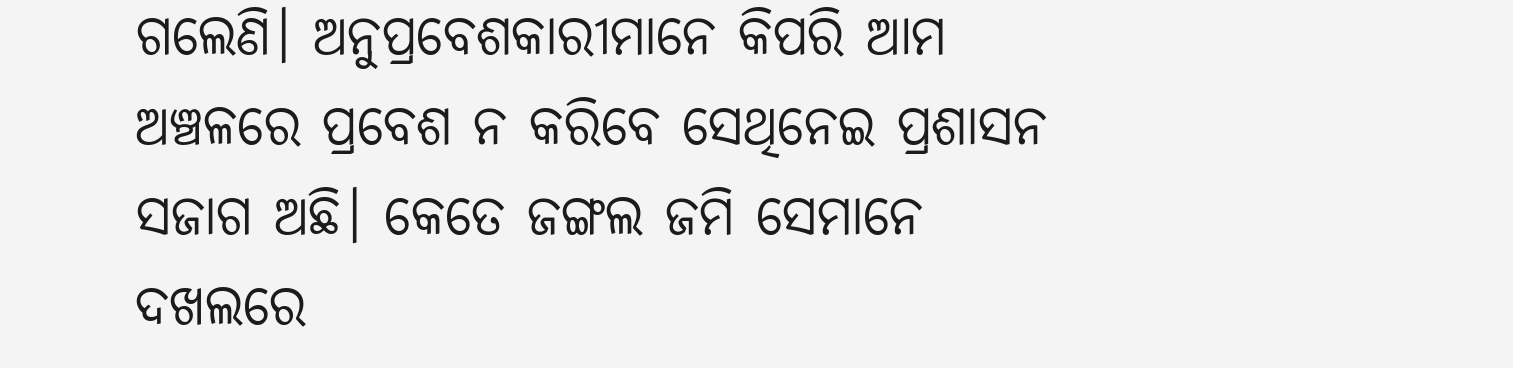ଗଲେଣି। ଅନୁପ୍ରବେଶକାରୀମାନେ କିପରି ଆମ ଅଞ୍ଚଳରେ ପ୍ରବେଶ ନ କରିବେ ସେଥିନେଇ ପ୍ରଶାସନ ସଜାଗ ଅଛି। କେତେ ଜଙ୍ଗଲ ଜମି ସେମାନେ ଦଖଲରେ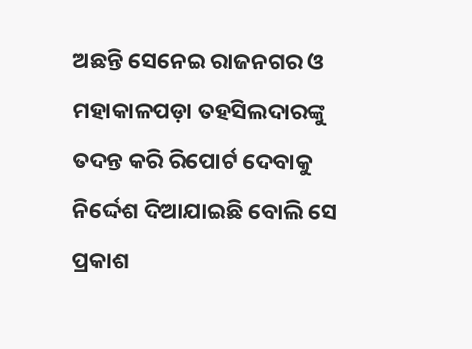ଅଛନ୍ତି ସେନେଇ ରାଜନଗର ଓ ମହାକାଳପଡ଼ା ତହସିଲଦାରଙ୍କୁ ତଦନ୍ତ କରି ରିପୋର୍ଟ ଦେବାକୁ ନିର୍ଦ୍ଦେଶ ଦିଆଯାଇଛି ବୋଲି ସେ ପ୍ରକାଶ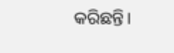କରିଛନ୍ତି।